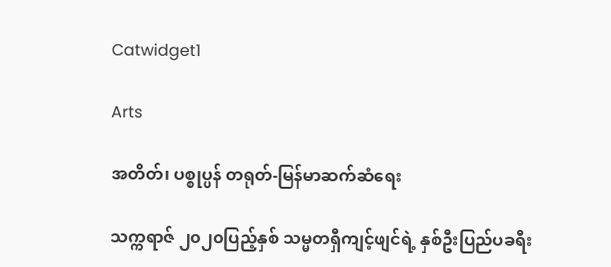Catwidget1

Arts

အတိတ်၊ ပစ္စုပ္ပန် တရုတ်-မြန်မာဆက်ဆံရေး

သက္ကရာဇ် ၂၀၂၀ပြည့်နှစ် သမ္မတရှီကျင့်ဖျင်ရဲ့ နှစ်ဦးပြည်ပခရီး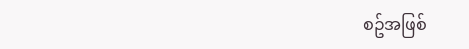စဥ်အဖြစ်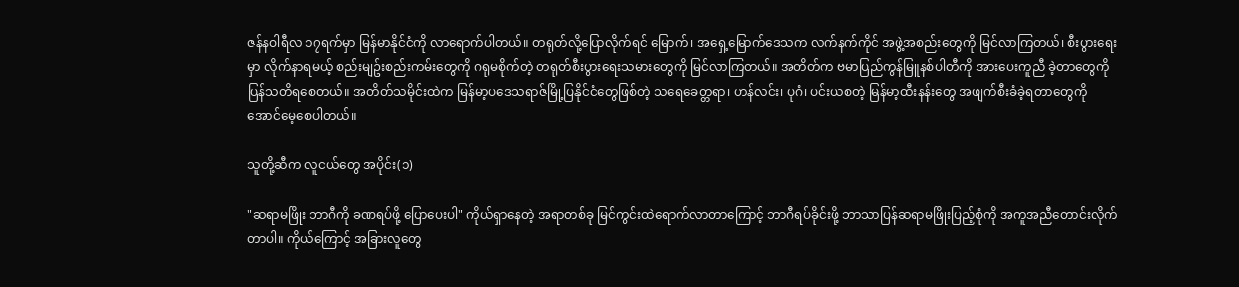ဇန်နဝါရီလ ၁၇ရက်မှာ မြန်မာနိုင်ငံကို လာရောက်ပါတယ်။ တရုတ်လို့ပြောလိုက်ရင် မြောက်၊ အရှေ့မြောက်ဒေသက လက်နက်ကိုင် အဖွဲ့အစည်းတွေကို မြင်လာကြတယ်၊ စီးပွားရေးမှာ လိုက်နာရမယ့် စည်းမျဥ်းစည်းကမ်းတွေကို ဂရုမစိုက်တဲ့ တရုတ်စီးပွားရေးသမားတွေကို မြင်လာကြတယ်။ အတိတ်က ဗမာပြည်ကွန်မြူနစ်ပါတီကို အားပေးကူညီ ခဲ့တာတွေကို ပြန်သတိရစေတယ်။ အတိတ်သမိုင်းထဲက မြန်မာ့ပဒေသရာဇ်မြို့ပြနိုင်ငံတွေဖြစ်တဲ့ သရေခေတ္တရာ၊ ဟန်လင်း၊ ပုဂံ၊ ပင်းယစတဲ့ မြန်မာ့ထီးနန်းတွေ အဖျက်စီးခံခဲ့ရတာတွေကို အောင်မေ့စေပါတယ်။

သူတို့ဆီက လူငယ်တွေ အပိုင်း(၁)

"ဆရာမဖြိုး ဘာဂီကို ခဏရပ်ဖို့ ပြောပေးပါ" ကိုယ်ရှာနေတဲ့ အရာတစ်ခု မြင်ကွင်းထဲရောက်လာတာကြောင့် ဘာဂီရပ်ခိုင်းဖို့ ဘာသာပြန်ဆရာမဖြိုးပြည့်စုံကို အကူအညီတောင်းလိုက်တာပါ။ ကိုယ်ကြောင့် အခြားလူတွေ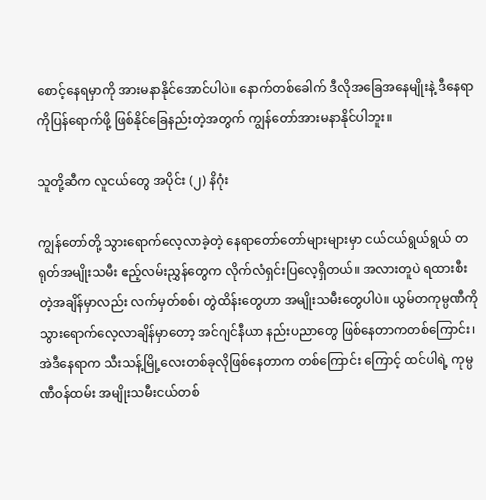စောင့်နေရမှာကို အားမနာနိုင်အောင်ပါပဲ။ နောက်တစ်ခေါက် ဒီလိုအခြေအနေမျိုးနဲ့ ဒီနေရာကိုပြန်ရောက်ဖို့ ဖြစ်နိုင်ခြေနည်းတဲ့အတွက် ကျွန်တော်အားမနာနိုင်ပါဘူး။

သူတို့ဆီက လူငယ်တွေ အပိုင်း (၂) နိဂုံး

ကျွန်တော်တို့ သွားရောက်လေ့လာခဲ့တဲ့ နေရာတော်တော်များများမှာ ငယ်ငယ်ရွယ်ရွယ် တရုတ်အမျိုးသမီး ဧည့်လမ်းညွှန်တွေက လိုက်လံရှင်းပြလေ့ရှိတယ်။ အလားတူပဲ ရထားစီးတဲ့အချိန်မှာလည်း လက်မှတ်စစ်၊ တွဲထိန်းတွေဟာ အမျိုးသမီးတွေပါပဲ။ ယွမ်တကုမ္ပဏီကို သွားရောက်လေ့လာချိန်မှာတော့ အင်ဂျင်နီယာ နည်းပညာတွေ ဖြစ်နေတာကတစ်ကြောင်း၊ အဲဒီနေရာက သီးသန့်မြို့လေးတစ်ခုလိုဖြစ်နေတာက တစ်ကြောင်း ကြောင့် ထင်ပါရဲ့ ကုမ္ပဏီဝန်ထမ်း အမျိုးသမီးငယ်တစ်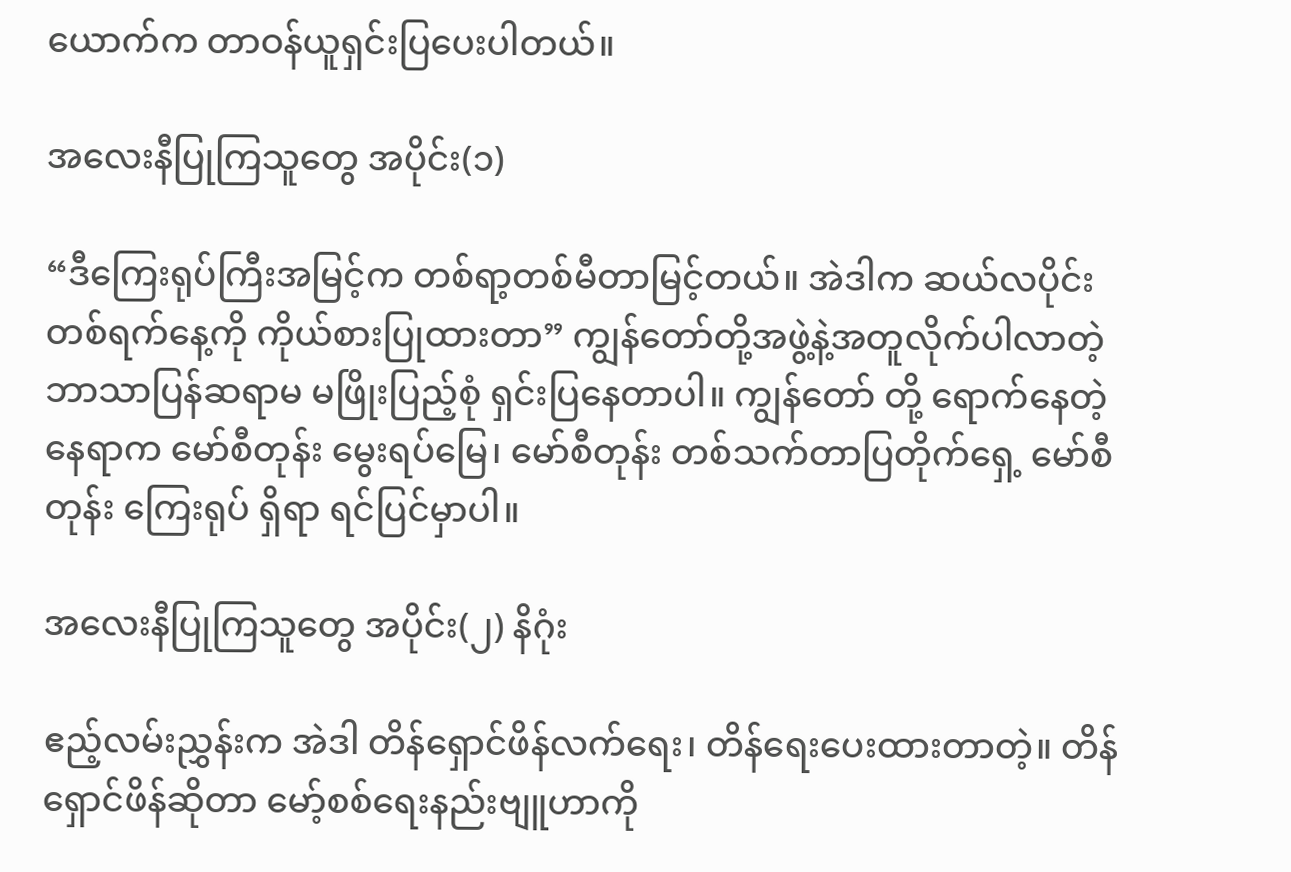ယောက်က တာဝန်ယူရှင်းပြပေးပါတယ်။

အလေးနီပြုကြသူတွေ အပိုင်း(၁)

“ဒီကြေးရုပ်ကြီးအမြင့်က တစ်ရာ့တစ်မီတာမြင့်တယ်။ အဲဒါက ဆယ်လပိုင်းတစ်ရက်နေ့ကို ကိုယ်စားပြုထားတာ” ကျွန်တော်တို့အဖွဲ့နဲ့အတူလိုက်ပါလာတဲ့ ဘာသာပြန်ဆရာမ မဖြိုးပြည့်စုံ ရှင်းပြနေတာပါ။ ကျွန်တော် တို့ ရောက်နေတဲ့နေရာက မော်စီတုန်း မွေးရပ်မြေ၊ မော်စီတုန်း တစ်သက်တာပြတိုက်ရှေ့ မော်စီတုန်း ကြေးရုပ် ရှိရာ ရင်ပြင်မှာပါ။

အလေးနီပြုကြသူတွေ အပိုင်း(၂) နိဂုံး

ဧည့်လမ်းညွှန်းက အဲဒါ တိန်ရှောင်ဖိန်လက်ရေး၊ တိန်ရေးပေးထားတာတဲ့။ တိန်ရှောင်ဖိန်ဆိုတာ မော့်စစ်ရေးနည်းဗျူဟာကို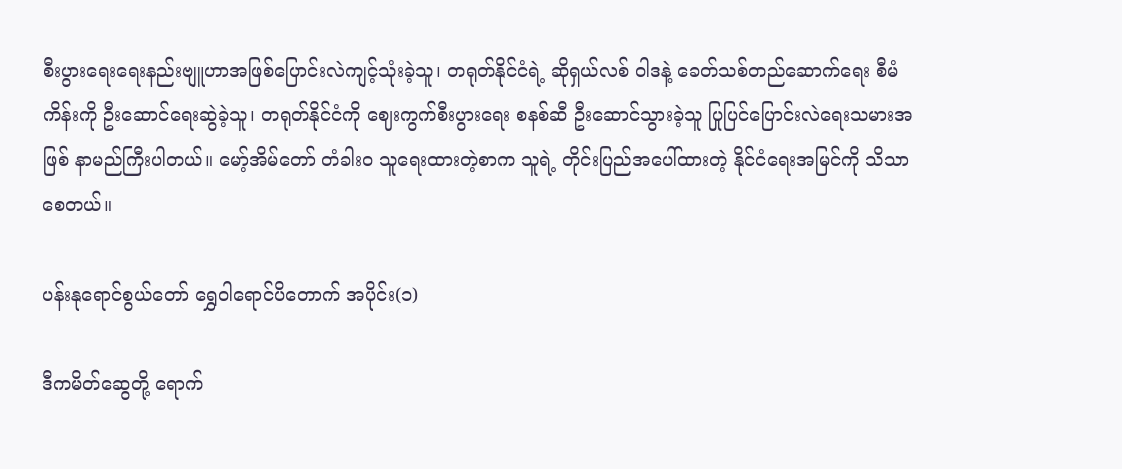စီးပွားရေးရေးနည်းဗျူဟာအဖြစ်ပြောင်းလဲကျင့်သုံးခဲ့သူ၊ တရုတ်နိုင်ငံရဲ့ ဆိုရှယ်လစ် ဝါဒနဲ့ ခေတ်သစ်တည်ဆောက်ရေး စီမံကိန်းကို ဦးဆောင်ရေးဆွဲခဲ့သူ၊ တရုတ်နိုင်ငံကို ဈေးကွက်စီးပွားရေး စနစ်ဆီ ဦးဆောင်သွားခဲ့သူ ပြုပြင်ပြောင်းလဲရေးသမားအဖြစ် နာမည်ကြီးပါတယ်။ မော့်အိမ်တော် တံခါးဝ သူရေးထားတဲ့စာက သူရဲ့ တိုင်းပြည်အပေါ်ထားတဲ့ နိုင်ငံရေးအမြင်ကို သိသာစေတယ်။

ပန်းနုရောင်စွယ်တော် ရွှေဝါရောင်ပိတောက် အပိုင်း(၁)

ဒီကမိတ်ဆွေတို့ ရောက်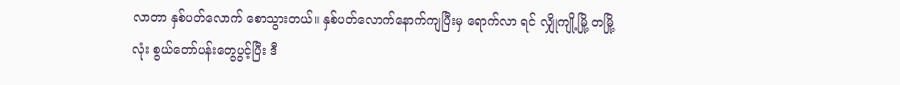လာတာ နှစ်ပတ်လောက် စောသွားတယ်။ နှစ်ပတ်လောက်နောက်ကျပြီးမှ ရောက်လာ ရင် လျှိုကျို့မြို့ တမြို့လုံး စွယ်တော်ပန်းတွေပွင့်ပြီး ဒီ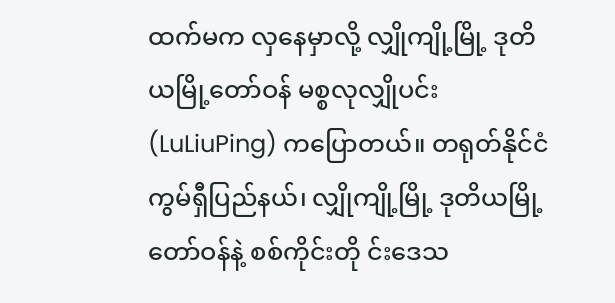ထက်မက လှနေမှာလို့ လျှိုကျို့မြို့ ဒုတိယမြို့တော်ဝန် မစ္စလုလျှိုပင်း (LuLiuPing) ကပြောတယ်။ တရုတ်နိုင်ငံ ကွမ်ရှီပြည်နယ်၊ လျှိုကျို့မြို့ ဒုတိယမြို့တော်ဝန်နဲ့ စစ်ကိုင်းတို င်းဒေသ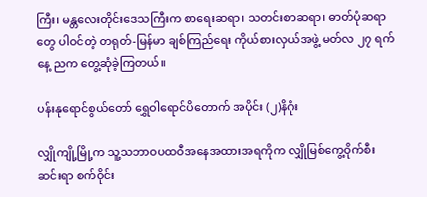ကြီး၊ မန္တလေးတိုင်းဒေသကြီးက စာရေးဆရာ၊ သတင်းစာဆရာ၊ ဓာတ်ပုံဆရာတွေ ပါဝင်တဲ့ တရုတ်-မြန်မာ ချစ်ကြည်ရေး ကိုယ်စားလှယ်အဖွဲ့ မတ်လ ၂၇ ရက်နေ့ ညက တွေ့ဆုံခဲ့ကြတယ်။

ပန်းနုရောင်စွယ်တော် ရွှေဝါရောင်ပိတောက် အပိုင်း (၂)နိဂုံး

လျှိုကျို့မြို့က သူ့သဘာဝပထဝီအနေအထားအရကိုက လျှိုမြစ်ကွေ့ဝိုက်စီးဆင်းရာ စက်ဝိုင်း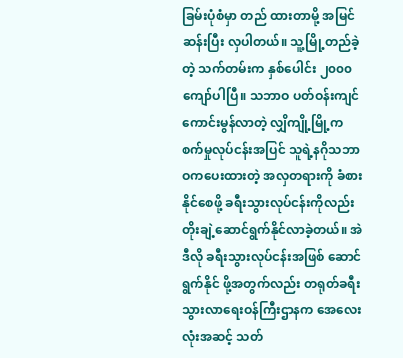ခြမ်းပုံစံမှာ တည် ထားတာမို့ အမြင်ဆန်းပြီး လှပါတယ်။ သူ့မြို့တည်ခဲ့တဲ့ သက်တမ်းက နှစ်ပေါင်း ၂၀၀၀ ကျော်ပါပြီ။ သဘာဝ ပတ်ဝန်းကျင် ကောင်းမွန်လာတဲ့ လျှိကျို့မြို့က စက်မှုလုပ်ငန်းအပြင် သူရဲ့နဂိုသဘာဝကပေးထားတဲ့ အလှတရားကို ခံစားနိုင်စေဖို့ ခရီးသွားလုပ်ငန်းကိုလည်း တိုးချဲ့ဆောင်ရွက်နိုင်လာခဲ့တယ်။ အဲဒီလို ခရီးသွားလုပ်ငန်းအဖြစ် ဆောင်ရွက်နိုင် ဖို့အတွက်လည်း တရုတ်ခရီးသွားလာရေးဝန်ကြီးဌာနက အေလေးလုံးအဆင့် သတ်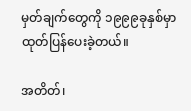မှတ်ချက်တွေကို ၁၉၉၉ခုနှစ်မှာ ထုတ်ပြန်ပေးခဲ့တယ်။

အတိတ်၊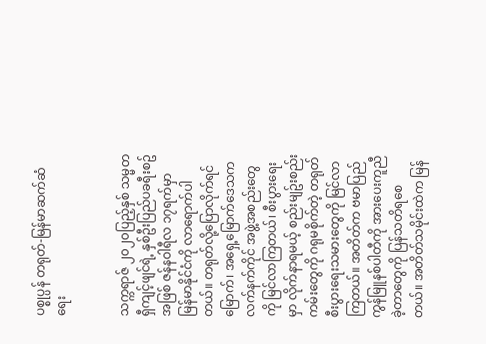ပစ္စုပ္ပန် တရုတ်-မြန်မာဆက်ဆံရေး


သက္ကရာဇ် ၂၀၂၀ပြည့်နှစ် သမ္မတရှီကျင့်ဖျင်ရဲ့ နှစ်ဦးပြည်ပခရီးစဥ်အဖြစ် ဇန်နဝါရီလ ၁၇ရက်မှာ မြန်မာနိုင်ငံကို လာရောက်ပါတယ်။ တရုတ်လို့ပြောလိုက်ရင် မြောက်၊ အရှေ့မြောက်ဒေသက လက်နက်ကိုင် အဖွဲ့အစည်းတွေကို မြင်လာကြတယ်၊ စီးပွားရေးမှာ လိုက်နာရမယ့် စည်းမျဥ်းစည်းကမ်းတွေကို ဂရုမစိုက်တဲ့ တရုတ်စီးပွားရေးသမားတွေကို မြင်လာကြတယ်။ အတိတ်က ဗမာပြည်ကွန်မြူနစ်ပါတီကို အားပေးကူညီ ခဲ့တာတွေကို ပြန်သတိရစေတယ်။ အတိတ်သမိုင်းထဲက မြန်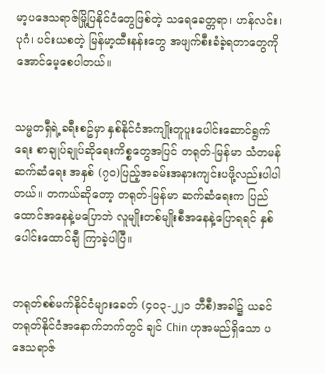မာ့ပဒေသရာဇ်မြို့ပြနိုင်ငံတွေဖြစ်တဲ့ သရေခေတ္တရာ၊ ဟန်လင်း၊ ပုဂံ၊ ပင်းယစတဲ့ မြန်မာ့ထီးနန်းတွေ အဖျက်စီးခံခဲ့ရတာတွေကို အောင်မေ့စေပါတယ်။


သမ္မတရှီရဲ့ခရီးစဥ်မှာ နှစ်နိုင်ငံအကျိုးတူပူးပေါင်းဆောင်ရွက်ရေး စာချုပ်ချုပ်ဆိုရေးကိစ္စတွေအပြင် တရုတ်-မြန်မာ သံတမန်ဆက်ဆံရေး အနှစ် (၇၀)ပြည့်အခမ်းအနားကျင်းပဖို့လည်းပါပါတယ်။ တကယ်ဆိုတော့ တရုတ်-မြန်မာ ဆက်ဆံရေးက ပြည်ထောင်အနေနဲ့မပြောဘဲ လူမျိုးတစ်မျိုးစီအနေနဲ့ပြောရရင် နှစ်ပေါင်းထောင်ချီ ကြာခဲ့ပါပြီ။


တရုတ်စစ်မက်နိုင်ငံများခေတ် (၄၀၃-၂၂၁ ဘီစီ)အခါ၌ ယခင်တရုတ်နိုင်ငံအနောက်ဘက်တွင် ချင် Chin ဟုအမည်ရှိသော ပဒေသရာဇ်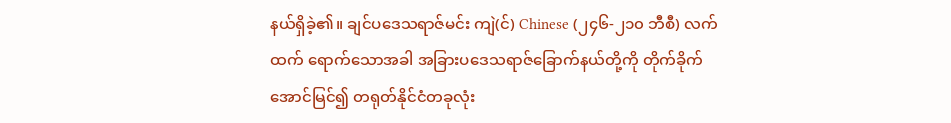နယ်ရှိခဲ့၏။ ချင်ပ‌ဒေသရာဇ်မင်း ကျဲ(င်) Chinese (၂၄၆-၂၁၀ ဘီစီ) လက်ထက် ရောက်သောအခါ အခြားပဒေသရာဇ်ခြောက်နယ်တို့ကို တိုက်ခိုက်အောင်မြင်၍ တရုတ်နိုင်ငံတခုလုံး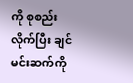ကို စုစည်း လိုက်ပြီး ချင်မင်းဆက်ကို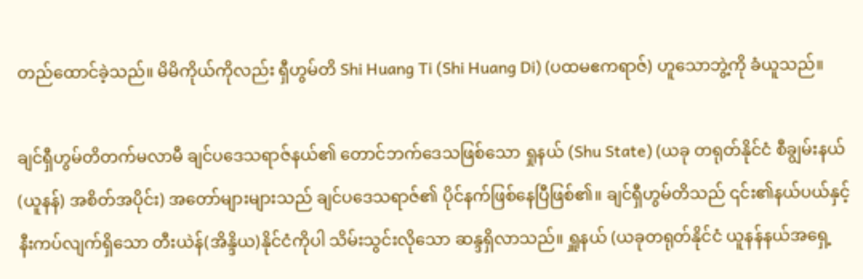တည်ထောင်ခဲ့သည်။ မိမိကိုယ်ကိုလည်း ရှီဟွမ်တိ Shi Huang Ti (Shi Huang Di) (ပထမဧကရာဇ်) ဟူသောဘွဲ့ကို ခံယူသည်။

ချင်ရှီဟွမ်တိတက်မလာမီ ချင်ပဒေသရာဇ်နယ်၏ တောင်ဘက်ဒေသဖြစ်သော ရှုနယ် (Shu State) (ယခု တရုတ်နိုင်ငံ စီချွမ်းနယ်(ယူနန်) အစိတ်အပိုင်း) အတော်များများသည် ချင်ပဒေသရာဇ်၏ ပိုင်နက်ဖြစ်နေပြီဖြစ်၏။ ချင်ရှီဟွမ်တိသည် ၎င်း၏နယ်ပယ်နှင့်နီးကပ်လျက်ရှိသော တီးယဲန်(အိန္ဒိယ)နိုင်ငံကိုပါ သိမ်းသွင်းလိုသော ဆန္ဒရှိလာသည်။ ရှူနယ် (ယခုတရုတ်နိုင်ငံ ယူနန်နယ်အရှေ့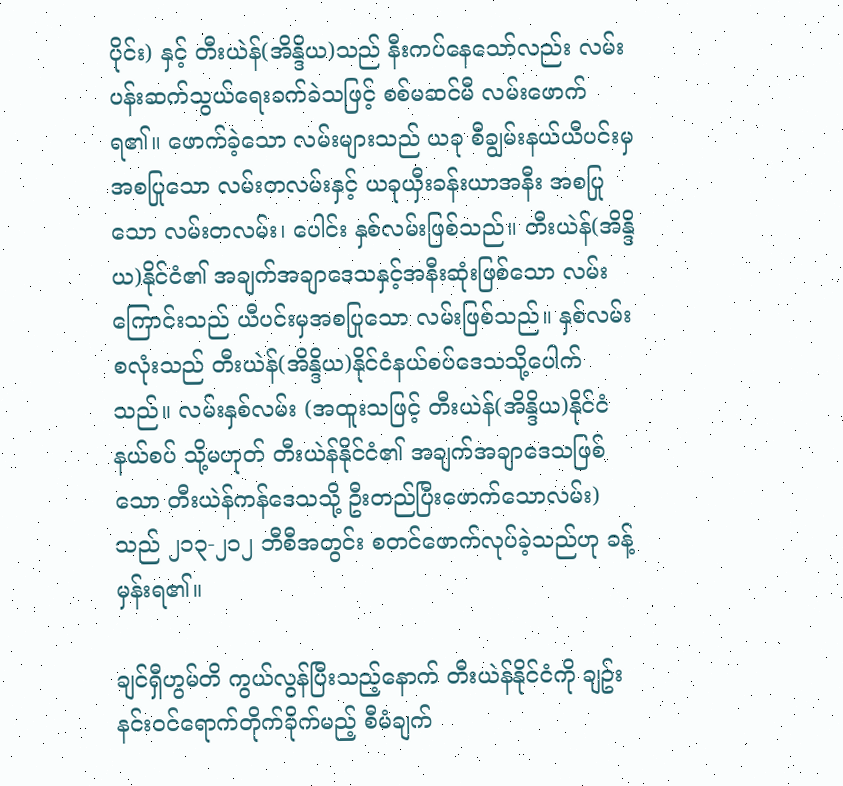ပိုင်း) နှင့် တီးယဲန်(အိန္ဒိယ)သည် နီးကပ်နေသော်လည်း လမ်းပန်းဆက်သွယ်ရေးခက်ခဲသဖြင့် စစ်မဆင်မီ လမ်းဖောက်ရ၏။ ဖောက်ခဲ့သော လမ်းများသည် ယခု စီချွမ်းနယ်ယီပင်းမှ အစပြုသော လမ်းတလမ်းနှင့် ယခုယှီးခန်းယာအနီး အစပြုသော လမ်းတလမ်း၊ ပေါင်း နှစ်လမ်းဖြစ်သည်။ တီးယဲန်(အိန္ဒိယ)နိုင်ငံ၏ အချက်အချာဒေသနှင့်အနီးဆုံးဖြစ်သော လမ်းကြောင်းသည် ယီပင်းမှအစပြုသော လမ်းဖြစ်သည်။ နှစ်လမ်းစလုံးသည် တီးယဲန်(အိန္ဒိယ)နိုင်ငံနယ်စပ်ဒေသသို့ပေါက်သည်။ လမ်းနှစ်လမ်း (အထူးသဖြင့် တီးယဲန်(အိန္ဒိယ)နိုင်ငံနယ်စပ် သို့မဟုတ် တီးယဲန်နိုင်ငံ၏ အချက်အချာဒေသဖြစ်သော တီးယဲန်ကန်ဒေသသို့ ဦးတည်ပြီးဖောက်သောလမ်း)သည် ၂၁၃-၂၁၂ ဘီစီအတွင်း စတင်ဖောက်လုပ်ခဲ့သည်ဟု ခန့်မှန်းရ၏။

ချင်ရှီဟွမ်တိ ကွယ်လွန်ပြီးသည့်နောက် တီးယဲန်နိုင်ငံကို ချဥ်းနင်းဝင်‌ရောက်တိုက်ခိုက်မည့် စီမံချက်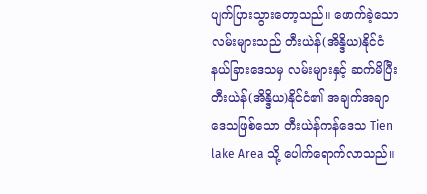ပျက်ပြားသွားတော့သည်။ ဖောက်ခဲ့သောလမ်းများသည် တီးယဲန်(အိန္ဒိယ)နိုင်ငံ နယ်ခြားဒေသမှ လမ်းများနှင့် ဆက်မိပြီး တီးယဲန်(အိန္ဒိယ)နိုင်ငံ၏ အချက်အချာဒေသဖြစ်သော တီးယဲန်ကန်ဒေသ Tien lake Area သို့ ပေါက်ရောက်လာသည်။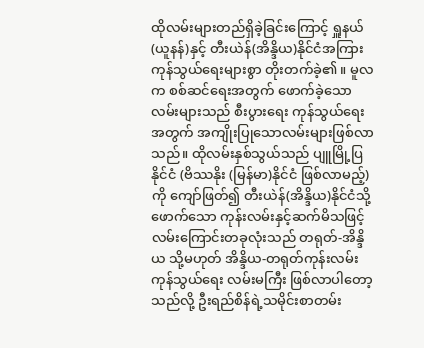ထိုလမ်းများတည်ရှိခဲ့ခြင်းကြောင့် ရှူနယ်(ယူနန်)နှင့် တီးယဲန်(အိန္ဒိယ)နိုင်ငံအကြား ကုန်သွယ်ရေးများစွာ တိုးတက်ခဲ့၏။ မူလက စစ်ဆင်ရေးအတွက် ဖောက်ခဲ့သော လမ်းများသည် စီးပွားရေး ကုန်သွယ်ရေးအတွက် အကျိုးပြုသောလမ်းများဖြစ်လာသည်။ ထိုလမ်းနှစ်သွယ်သည် ပျူမြို့ပြနိုင်ငံ (ဗိဿနိုး (မြန်မာ)နိုင်ငံ ဖြစ်လာမည့်)ကို ကျော်ဖြတ်၍ တီးယဲန်(အိန္ဒိယ)နိုင်ငံသို့ ဖောက်သော ကုန်းလမ်းနှင့်ဆက်မိသဖြင့် လမ်းကြောင်းတခုလုံးသည် တရုတ်-အိန္ဒိယ သို့မဟုတ် အိန္ဒိယ-တရုတ်ကုန်းလမ်း ကုန်သွယ်ရေး လမ်းမကြီး ဖြစ်လာပါတော့သည်လို့ ဦးရည်စိန်ရဲ့သမိုင်းစာတမ်း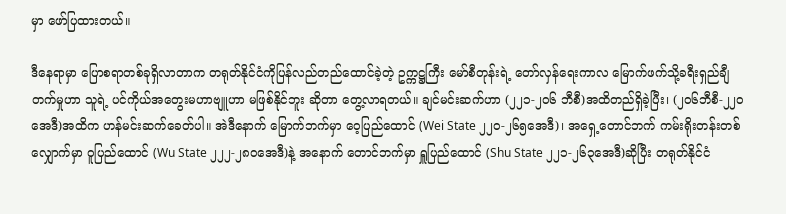မှာ ဖော်ပြထားတယ်။

ဒီနေရာမှာ ပြောစရာတစ်ခုရှိလာတာက တရုတ်နိုင်ငံကိုပြန်လည်တည်ထောင်ခဲ့တဲ့ ဥက္ကဋ္ဌကြီး မော်စီတုန်းရဲ့ တော်လှန်ရေးကာလ မြောက်ဖက်သို့ခရီးရှည်ချီတက်မှုဟာ သူရဲ့ ပင်ကိုယ်အတွေးမဟာဗျူဟာ မဖြစ်နိုင်ဘူး ဆိုတာ တွေ့လာရတယ်။ ချင်မင်းဆက်ဟာ (၂၂၁-၂၀၆ ဘီစီ)အထိတည်ရှိခဲ့ပြီး၊ (၂၀၆ဘီစီ-၂၂၀အေဒီ)အထိက ဟန်မင်းဆက်ခေတ်ပါ။ အဲဒီနောက် မြောက်ဘက်မှာ ဝေ့ပြည်ထောင် (Wei State ၂၂၀-၂၆၅အေဒီ)၊ အရှေ့တောင်ဘက် ကမ်းရိုးတန်းတစ်လျှောက်မှာ ဝူပြည်ထောင် (Wu State ၂၂၂-၂၈၀အေဒီ)နဲ့ အနောက် တောင်ဘက်မှာ ရှူပြည်ထောင် (Shu State ၂၂၁-၂၆၃အေဒီ)ဆိုပြီး‌ တရုတ်နိုင်ငံ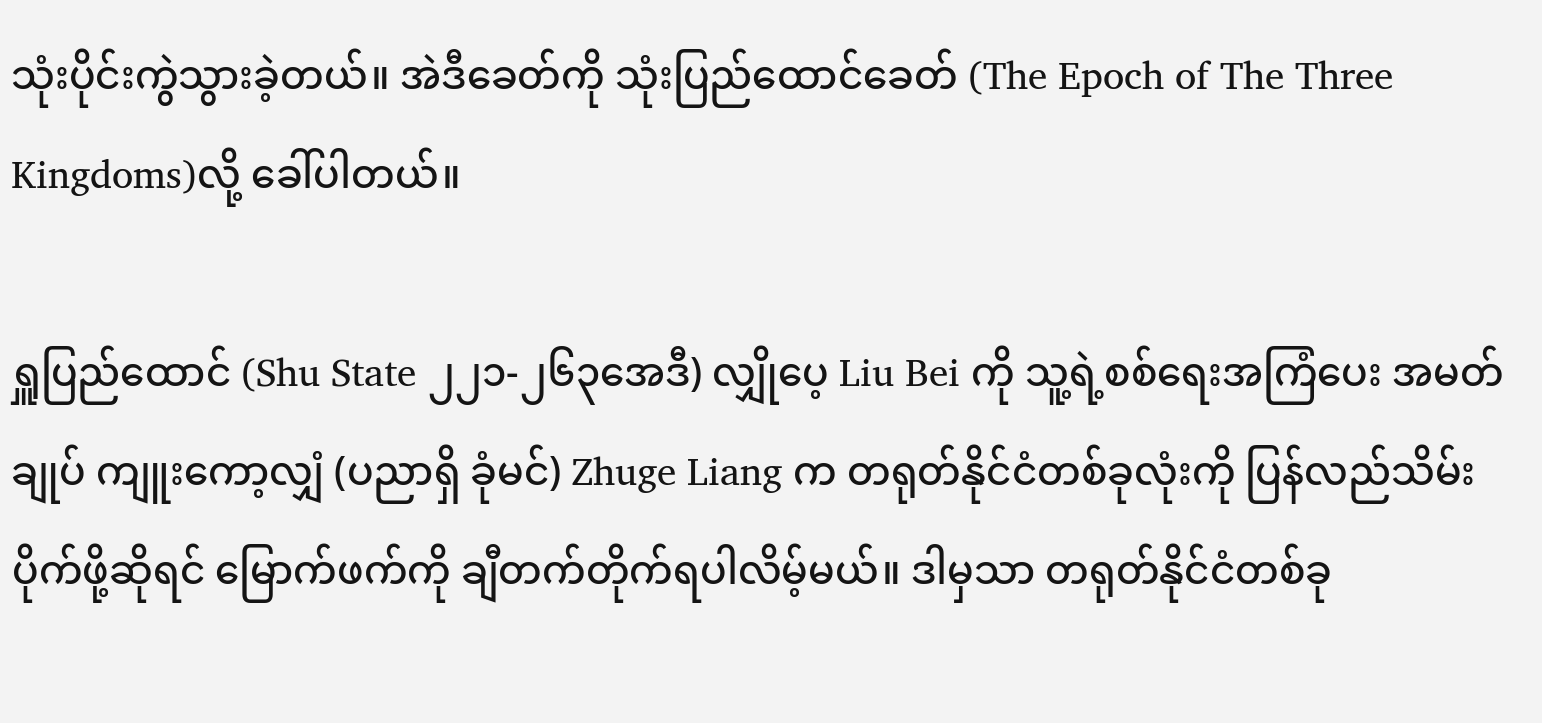သုံးပိုင်းကွဲသွားခဲ့တယ်။ အဲဒီခေတ်ကို သုံးပြည်ထောင်ခေတ် (The Epoch of The Three Kingdoms)လို့ ခေါ်ပါတယ်။

ရှူပြည်ထောင် (Shu State ၂၂၁-၂၆၃အေဒီ) လျှိုပေ့ Liu Bei ကို သူ့ရဲ့စစ်ရေးအကြံပေး အမတ်ချုပ် ကျူးကော့လျှံ (ပညာရှိ ခုံမင်) Zhuge Liang က တရုတ်နိုင်ငံတစ်ခုလုံးကို ပြန်လည်သိမ်းပိုက်ဖို့ဆိုရင် မြောက်ဖက်ကို ချီတက်တိုက်ရပါလိမ့်မယ်။ ဒါမှသာ တရုတ်နိုင်ငံတစ်ခု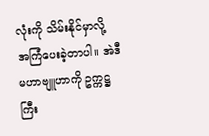လုံးကို သိမ်းနိုင်မှာလို့ အကြံပေးခဲ့တာပါ။ အဲဒီမဟာဗျူဟာကို ဥက္ကဋ္ဌကြီး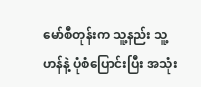မော်စီတုန်းက သူ့နည်း သူ့ဟန်နဲ့ ပုံစံပြောင်းပြီး အသုံး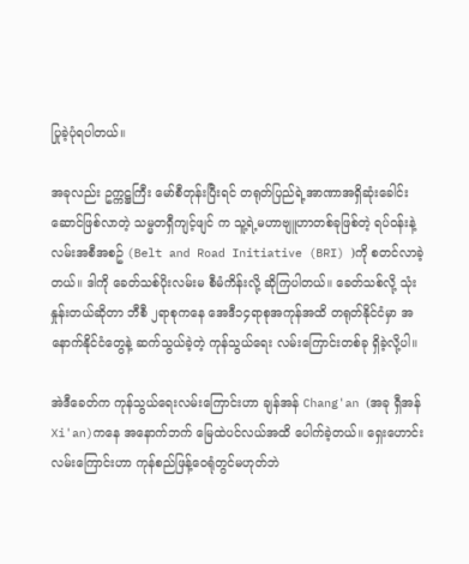ပြုခဲ့ပုံရပါတယ်။

အခုလည်း ဥက္ကဋ္ဌကြီး မော်စီတုန်းပြီးရင် တရုတ်ပြည်ရဲ့အာဏာအရှိဆုံးခေါင်းဆောင်ဖြစ်လာတဲ့ သမ္မတရှီကျင့်ဖျင် က သူ့ရဲ့မဟာဗျူဟာတစ်ခုဖြစ်တဲ့ ရပ်ဝန်းနဲ့လမ်းအစီအစဥ် (Belt and Road Initiative (BRI) )ကို စတင်လာခဲ့တယ်။ ဒါကို ခေတ်သစ်ပိုးလမ်းမ စီမံကိန်းလို့ ဆိုကြပါတယ်။ ခေတ်သစ်လို့ သုံးနှုန်းတယ်ဆိုတာ ဘီစီ ၂ရာစုကနေ အေဒီ၁၄ရာစုအကုန်အထိ တရုတ်နိုင်ငံမှာ အနောက်နိုင်ငံတွေနဲ့ ဆက်သွယ်ခဲ့တဲ့ ကုန်သွယ်ရေး လမ်းကြောင်းတစ်ခု ရှိခဲ့လို့ပါ။

အဲဒီခေတ်က ကုန်သွယ်ရေးလမ်းကြောင်းဟာ ချန်အန် Chang'an (အခု ရှီအန် Xi'an)ကနေ အနောက်ဘက် မြေထဲပင်လယ်အထိ ပေါက်ခဲ့တယ်။ ရှေးဟောင်းလမ်းကြောင်းဟာ ကုန်စည်ဖြန့်ဝေရုံတွင်မဟုတ်ဘဲ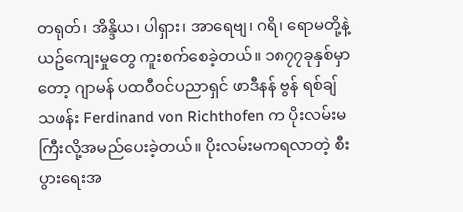တရုတ်၊ အိန္ဒိယ၊ ပါရှား၊ အာရေဗျ၊ ဂရိ၊ ရောမတို့နဲ့ ယဥ်ကျေးမှုတွေ ကူးစက်စေခဲ့တယ်။ ၁၈၇၇ခုနှစ်မှာတော့ ဂျာမန် ပထဝီဝင်ပညာရှင် ဖာဒီနန် ဗွန် ရစ်ချ်သဖန်း Ferdinand von Richthofen က ပိုးလမ်းမကြီးလို့အမည်ပေးခဲ့တယ်။ ပိုးလမ်းမကရလာတဲ့ စီးပွားရေးအ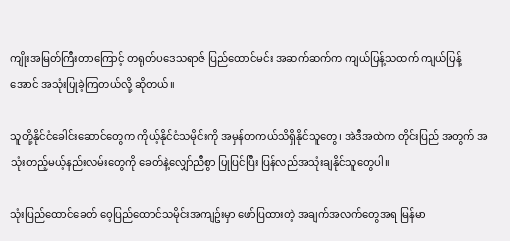ကျိုးအမြတ်ကြီးတာကြောင့် တရုတ်ပဒေသရာဇ် ပြည်ထောင်မင်း အဆက်ဆက်က ကျယ်ပြန့်သထက် ကျယ်ပြန့်အောင် အသုံးပြုခဲ့ကြတယ်လို့ ဆိုတယ်။

သူတို့နိုင်ငံခေါင်းဆောင်တွေက ကိုယ့်နိုင်ငံသမိုင်းကို အမှန်တကယ်သိရှိနိုင်သူတွေ၊ အဲဒီအထဲက တိုင်းပြည် အတွက် အသုံးတည့်မယ့်နည်းလမ်းတွေကို ခေတ်နဲ့လျှော်ညီစွာ ပြုပြင်ပြီး ပြန်လည်အသုံးချနိုင်သူတွေပါ။

သုံးပြည်ထောင်ခေတ် ဝေ့ပြည်ထောင်သမိုင်းအကျဥ်းမှာ ဖော်ပြထားတဲ့ အချက်အလက်တွေအရ မြန်မာ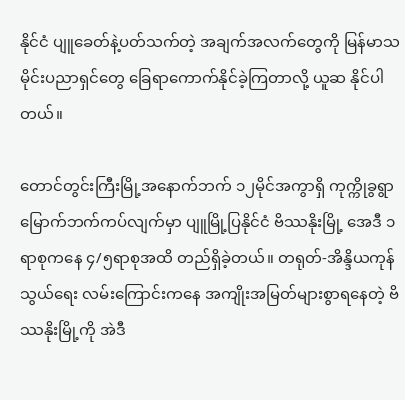နိုင်ငံ ပျူခေတ်နဲ့ပတ်သက်တဲ့ အချက်အလက်တွေကို မြန်မာသမိုင်းပညာရှင်တွေ ခြေရာကောက်နိုင်ခဲ့ကြတာလို့ ယူဆ နိုင်ပါတယ်။

တောင်တွင်းကြီးမြို့အနောက်ဘက် ၁၂မိုင်အကွာရှိ ကုက္ကိုခွရွာ မြောက်ဘက်ကပ်လျက်မှာ ပျူမြို့ပြနိုင်ငံ ဗိဿနိုးမြို့ အေဒီ ၁ရာစုကနေ ၄/၅ရာစုအထိ တည်ရှိခဲ့တယ်။ တရုတ်-အိန္ဒိယကုန်သွယ်‌ရေး လမ်းကြောင်းကနေ အကျိုးအမြတ်များစွာရနေတဲ့ ဗိဿနိုးမြို့ကို အဲဒီ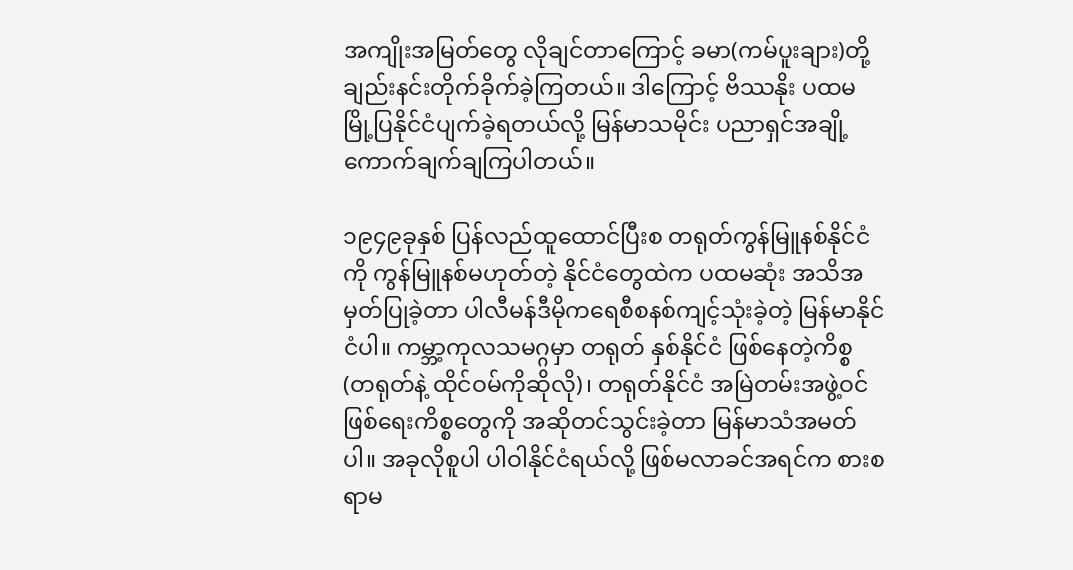အကျိုးအမြတ်တွေ လိုချင်တာကြောင့် ခမာ(ကမ်ပူးချား)တို့ ချည်းနင်းတိုက်ခိုက်ခဲ့ကြတယ်။ ဒါကြောင့် ဗိဿနိုး ပထမမြို့ပြနိုင်ငံပျက်ခဲ့ရတယ်လို့ မြန်မာသမိုင်း ပညာရှင်အချို့ ကောက်ချက်ချကြပါတယ်။

၁၉၄၉ခုနှစ် ပြန်လည်ထူထောင်ပြီးစ တရုတ်ကွန်မြူနစ်နိုင်ငံကို ကွန်မြူနစ်မဟုတ်တဲ့ နိုင်ငံတွေထဲက ပထမဆုံး အသိအမှတ်ပြုခဲ့တာ ပါလီမန်ဒီမိုကရေစီစနစ်ကျင့်သုံးခဲ့တဲ့ မြန်မာနိုင်ငံပါ။ ကမ္ဘာ့ကုလသမဂ္ဂမှာ တရုတ် နှစ်နိုင်ငံ ဖြစ်နေတဲ့ကိစ္စ (တရုတ်နဲ့ ထိုင်ဝမ်ကိုဆိုလို)၊ တရုတ်နိုင်ငံ အမြဲတမ်းအဖွဲ့ဝင်ဖြစ်ရေးကိစ္စတွေကို အဆိုတင်သွင်းခဲ့တာ မြန်မာသံအမတ်ပါ။ အခုလိုစူပါ ပါဝါနိုင်ငံရယ်လို့ ဖြစ်မလာခင်အရင်က စားစရာမ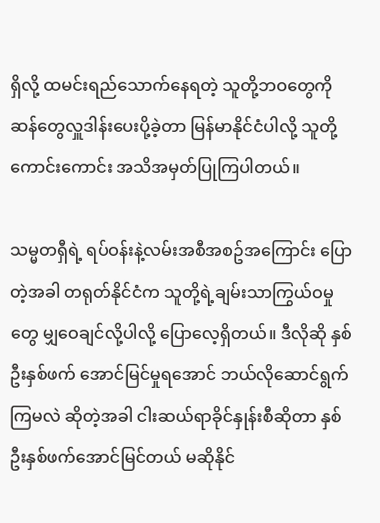ရှိလို့ ထမင်းရည်သောက်နေရတဲ့ သူတို့ဘဝတွေကို ဆန်တွေလှူဒါန်းပေးပို့ခဲ့တာ မြန်မာနိုင်ငံပါလို့ သူတို့ကောင်းကောင်း အသိအမှတ်ပြုကြပါတယ်။

သမ္မတရှီရဲ့ ရပ်ဝန်းနဲ့လမ်းအစီအစဥ်အကြောင်း ပြောတဲ့အခါ တရုတ်နိုင်ငံက သူတို့ရဲ့ချမ်းသာကြွယ်ဝမှုတွေ မျှဝေချင်လို့ပါလို့ ပြောလေ့ရှိတယ်။ ဒီလိုဆို နှစ်ဦးနှစ်ဖက် အောင်မြင်မှုရအောင် ဘယ်လိုဆောင်ရွက်ကြမလဲ ဆိုတဲ့အခါ ငါးဆယ်ရာခိုင်နှုန်းစီဆိုတာ နှစ်ဦးနှစ်ဖက်အောင်မြင်တယ် မဆိုနိုင်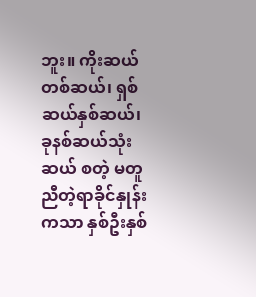ဘူး။ ကိုးဆယ်တစ်ဆယ်၊ ရှစ်ဆယ်နှစ်ဆယ်၊ ခုနစ်ဆယ်သုံးဆယ် စတဲ့ မတူညီတဲ့ရာခိုင်နှုန်းကသာ နှစ်ဦးနှစ်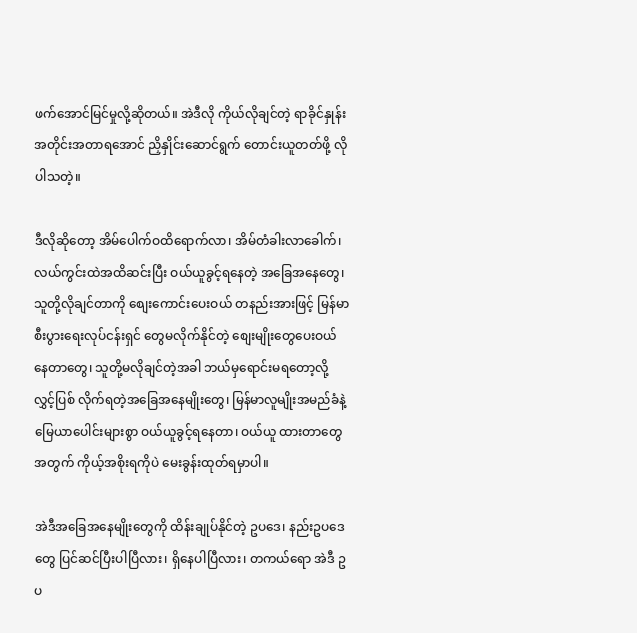ဖက်အောင်မြင်မှုလို့ဆိုတယ်။ အဲဒီလို ကိုယ်လိုချင်တဲ့ ရာခိုင်နှုန်း အတိုင်းအတာရအောင် ညှိနှိုင်းဆောင်ရွက် တောင်းယူတတ်ဖို့ လိုပါသတဲ့။

ဒီလိုဆိုတော့ အိမ်ပေါက်ဝထိရောက်လာ၊ အိမ်တံခါးလာခေါက်၊ လယ်ကွင်းထဲအထိဆင်းပြီး ဝယ်ယူခွင့်ရနေတဲ့ အခြေအနေတွေ၊ သူတို့လိုချင်တာကို စျေးကောင်းပေးဝယ် တနည်းအားဖြင့် မြန်မာစီးပွားရေးလုပ်ငန်းရှင် တွေမလိုက်နိုင်တဲ့ စျေးမျိုးတွေပေးဝယ်နေတာတွေ၊ သူတို့မလိုချင်တဲ့အခါ ဘယ်မှရောင်းမရတော့လို့ လွှင့်ပြစ် လိုက်ရတဲ့အခြေအနေမျိုးတွေ၊ မြန်မာလူမျိုးအမည်ခံနဲ့ မြေယာပေါင်းများစွာ ဝယ်ယူခွင့်ရနေတာ၊ ဝယ်ယူ ထားတာတွေအတွက် ကိုယ့်အစိုးရကိုပဲ မေးခွန်းထုတ်ရမှာပါ။

အဲဒီအခြေအနေမျိုးတွေကို ထိန်းချုပ်နိုင်တဲ့ ဥပဒေ၊ နည်းဥပဒေတွေ ပြင်ဆင်ပြီးပါပြီလား၊ ရှိနေပါပြီလား၊ တကယ်ရော အဲဒီ ဥပ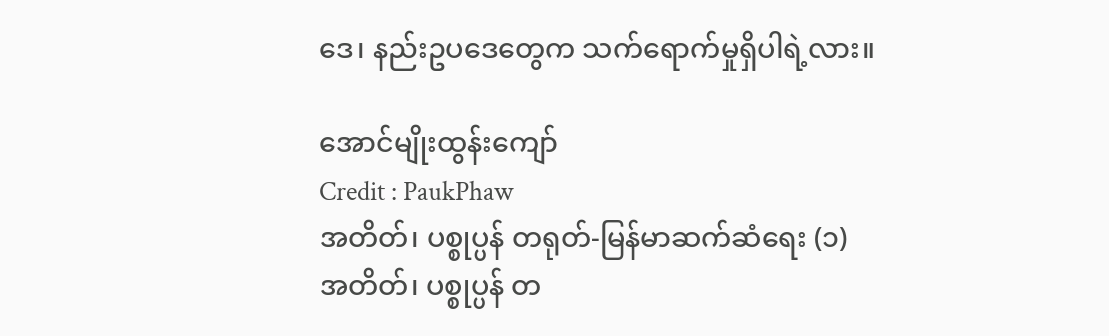ဒေ၊ နည်းဥပဒေတွေက သက်‌ရောက်မှုရှိပါရဲ့လား။

အောင်မျိုးထွန်းကျော်
Credit : PaukPhaw
အတိတ်၊ ပစ္စုပ္ပန် တရုတ်-မြန်မာဆက်ဆံရေး (၁)
အတိတ်၊ ပစ္စုပ္ပန် တ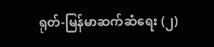ရုတ်-မြန်မာဆက်ဆံရေး (၂)